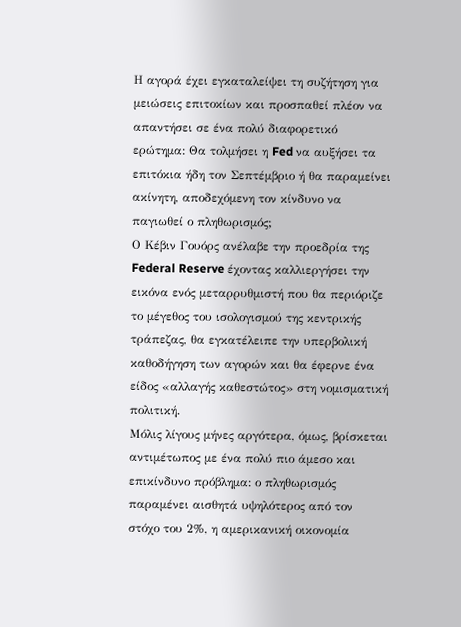Η αγορά έχει εγκαταλείψει τη συζήτηση για μειώσεις επιτοκίων και προσπαθεί πλέον να απαντήσει σε ένα πολύ διαφορετικό ερώτημα: Θα τολμήσει η Fed να αυξήσει τα επιτόκια ήδη τον Σεπτέμβριο ή θα παραμείνει ακίνητη, αποδεχόμενη τον κίνδυνο να παγιωθεί ο πληθωρισμός;
Ο Κέβιν Γουόρς ανέλαβε την προεδρία της Federal Reserve έχοντας καλλιεργήσει την εικόνα ενός μεταρρυθμιστή που θα περιόριζε το μέγεθος του ισολογισμού της κεντρικής τράπεζας, θα εγκατέλειπε την υπερβολική καθοδήγηση των αγορών και θα έφερνε ένα είδος «αλλαγής καθεστώτος» στη νομισματική πολιτική.
Μόλις λίγους μήνες αργότερα, όμως, βρίσκεται αντιμέτωπος με ένα πολύ πιο άμεσο και επικίνδυνο πρόβλημα: ο πληθωρισμός παραμένει αισθητά υψηλότερος από τον στόχο του 2%, η αμερικανική οικονομία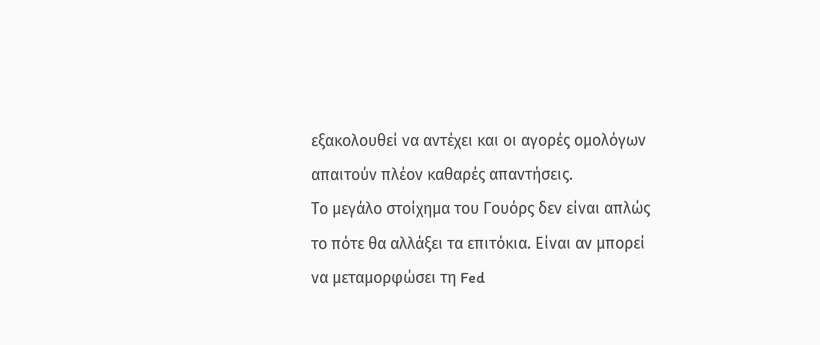εξακολουθεί να αντέχει και οι αγορές ομολόγων απαιτούν πλέον καθαρές απαντήσεις.
Το μεγάλο στοίχημα του Γουόρς δεν είναι απλώς το πότε θα αλλάξει τα επιτόκια. Είναι αν μπορεί να μεταμορφώσει τη Fed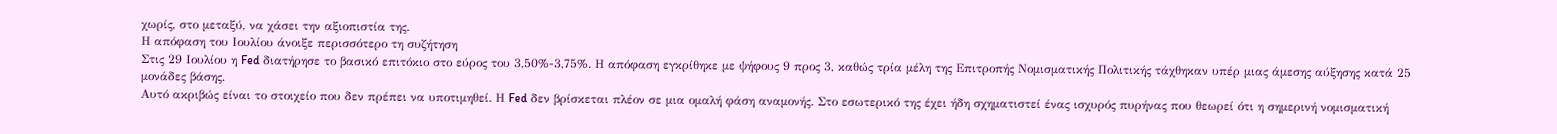χωρίς, στο μεταξύ, να χάσει την αξιοπιστία της.
Η απόφαση του Ιουλίου άνοιξε περισσότερο τη συζήτηση
Στις 29 Ιουλίου η Fed διατήρησε το βασικό επιτόκιο στο εύρος του 3,50%-3,75%. Η απόφαση εγκρίθηκε με ψήφους 9 προς 3, καθώς τρία μέλη της Επιτροπής Νομισματικής Πολιτικής τάχθηκαν υπέρ μιας άμεσης αύξησης κατά 25 μονάδες βάσης.
Αυτό ακριβώς είναι το στοιχείο που δεν πρέπει να υποτιμηθεί. Η Fed δεν βρίσκεται πλέον σε μια ομαλή φάση αναμονής. Στο εσωτερικό της έχει ήδη σχηματιστεί ένας ισχυρός πυρήνας που θεωρεί ότι η σημερινή νομισματική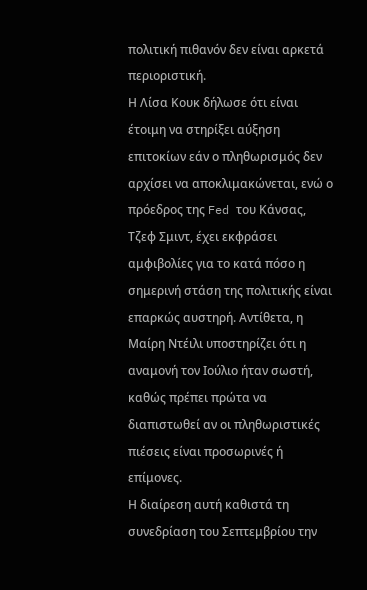πολιτική πιθανόν δεν είναι αρκετά περιοριστική.
Η Λίσα Κουκ δήλωσε ότι είναι έτοιμη να στηρίξει αύξηση επιτοκίων εάν ο πληθωρισμός δεν αρχίσει να αποκλιμακώνεται, ενώ ο πρόεδρος της Fed του Κάνσας, Τζεφ Σμιντ, έχει εκφράσει αμφιβολίες για το κατά πόσο η σημερινή στάση της πολιτικής είναι επαρκώς αυστηρή. Αντίθετα, η Μαίρη Ντέιλι υποστηρίζει ότι η αναμονή τον Ιούλιο ήταν σωστή, καθώς πρέπει πρώτα να διαπιστωθεί αν οι πληθωριστικές πιέσεις είναι προσωρινές ή επίμονες.
Η διαίρεση αυτή καθιστά τη συνεδρίαση του Σεπτεμβρίου την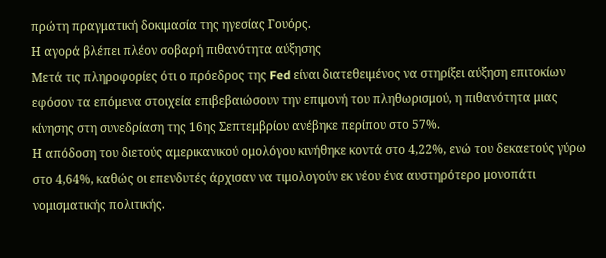πρώτη πραγματική δοκιμασία της ηγεσίας Γουόρς.
Η αγορά βλέπει πλέον σοβαρή πιθανότητα αύξησης
Μετά τις πληροφορίες ότι ο πρόεδρος της Fed είναι διατεθειμένος να στηρίξει αύξηση επιτοκίων εφόσον τα επόμενα στοιχεία επιβεβαιώσουν την επιμονή του πληθωρισμού, η πιθανότητα μιας κίνησης στη συνεδρίαση της 16ης Σεπτεμβρίου ανέβηκε περίπου στο 57%.
Η απόδοση του διετούς αμερικανικού ομολόγου κινήθηκε κοντά στο 4,22%, ενώ του δεκαετούς γύρω στο 4,64%, καθώς οι επενδυτές άρχισαν να τιμολογούν εκ νέου ένα αυστηρότερο μονοπάτι νομισματικής πολιτικής.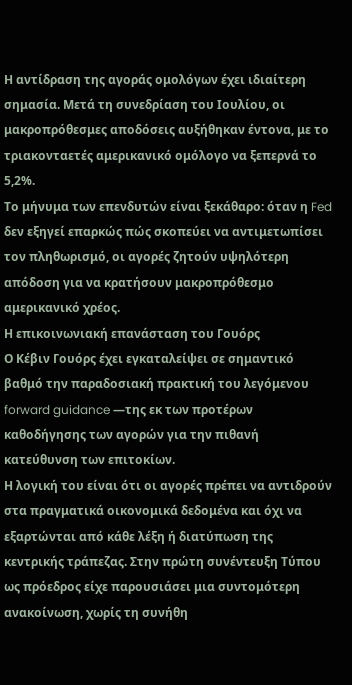Η αντίδραση της αγοράς ομολόγων έχει ιδιαίτερη σημασία. Μετά τη συνεδρίαση του Ιουλίου, οι μακροπρόθεσμες αποδόσεις αυξήθηκαν έντονα, με το τριακονταετές αμερικανικό ομόλογο να ξεπερνά το 5,2%.
Το μήνυμα των επενδυτών είναι ξεκάθαρο: όταν η Fed δεν εξηγεί επαρκώς πώς σκοπεύει να αντιμετωπίσει τον πληθωρισμό, οι αγορές ζητούν υψηλότερη απόδοση για να κρατήσουν μακροπρόθεσμο αμερικανικό χρέος.
Η επικοινωνιακή επανάσταση του Γουόρς
Ο Κέβιν Γουόρς έχει εγκαταλείψει σε σημαντικό βαθμό την παραδοσιακή πρακτική του λεγόμενου forward guidance —της εκ των προτέρων καθοδήγησης των αγορών για την πιθανή κατεύθυνση των επιτοκίων.
Η λογική του είναι ότι οι αγορές πρέπει να αντιδρούν στα πραγματικά οικονομικά δεδομένα και όχι να εξαρτώνται από κάθε λέξη ή διατύπωση της κεντρικής τράπεζας. Στην πρώτη συνέντευξη Τύπου ως πρόεδρος είχε παρουσιάσει μια συντομότερη ανακοίνωση, χωρίς τη συνήθη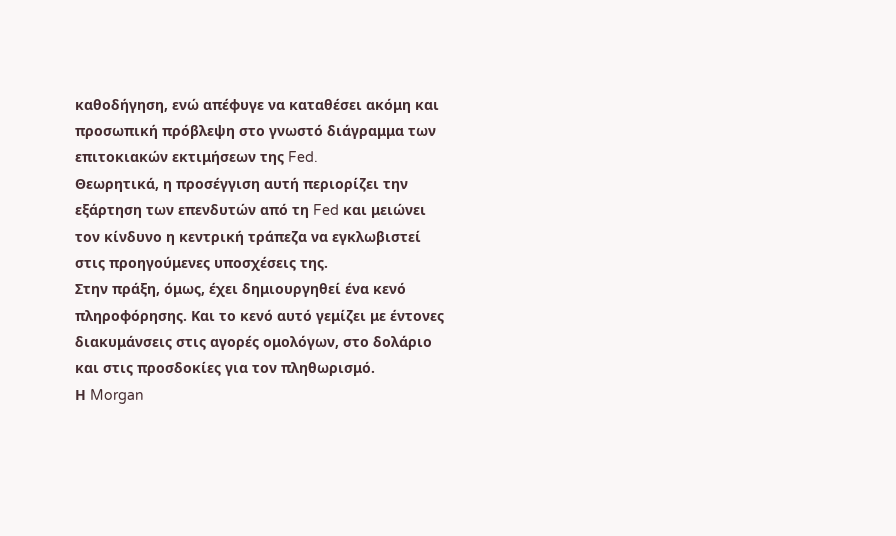καθοδήγηση, ενώ απέφυγε να καταθέσει ακόμη και προσωπική πρόβλεψη στο γνωστό διάγραμμα των επιτοκιακών εκτιμήσεων της Fed.
Θεωρητικά, η προσέγγιση αυτή περιορίζει την εξάρτηση των επενδυτών από τη Fed και μειώνει τον κίνδυνο η κεντρική τράπεζα να εγκλωβιστεί στις προηγούμενες υποσχέσεις της.
Στην πράξη, όμως, έχει δημιουργηθεί ένα κενό πληροφόρησης. Και το κενό αυτό γεμίζει με έντονες διακυμάνσεις στις αγορές ομολόγων, στο δολάριο και στις προσδοκίες για τον πληθωρισμό.
Η Morgan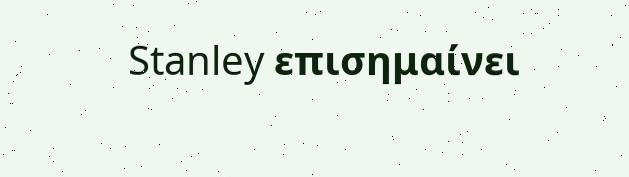Stanley επισημαίνει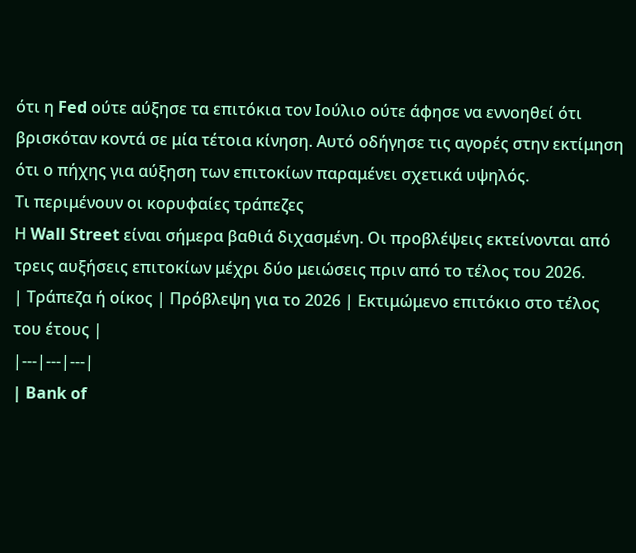ότι η Fed ούτε αύξησε τα επιτόκια τον Ιούλιο ούτε άφησε να εννοηθεί ότι βρισκόταν κοντά σε μία τέτοια κίνηση. Αυτό οδήγησε τις αγορές στην εκτίμηση ότι ο πήχης για αύξηση των επιτοκίων παραμένει σχετικά υψηλός.
Τι περιμένουν οι κορυφαίες τράπεζες
Η Wall Street είναι σήμερα βαθιά διχασμένη. Οι προβλέψεις εκτείνονται από τρεις αυξήσεις επιτοκίων μέχρι δύο μειώσεις πριν από το τέλος του 2026.
| Τράπεζα ή οίκος | Πρόβλεψη για το 2026 | Εκτιμώμενο επιτόκιο στο τέλος του έτους |
|---|---|---|
| Bank of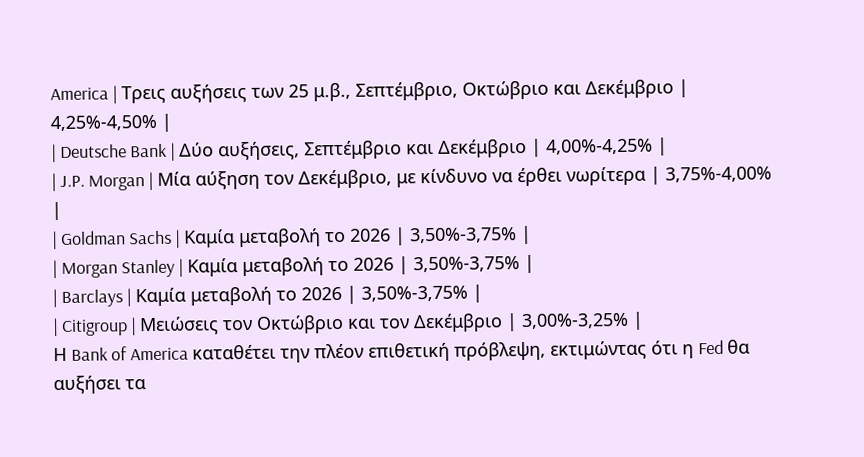America | Τρεις αυξήσεις των 25 μ.β., Σεπτέμβριο, Οκτώβριο και Δεκέμβριο | 4,25%-4,50% |
| Deutsche Bank | Δύο αυξήσεις, Σεπτέμβριο και Δεκέμβριο | 4,00%-4,25% |
| J.P. Morgan | Μία αύξηση τον Δεκέμβριο, με κίνδυνο να έρθει νωρίτερα | 3,75%-4,00% |
| Goldman Sachs | Καμία μεταβολή το 2026 | 3,50%-3,75% |
| Morgan Stanley | Καμία μεταβολή το 2026 | 3,50%-3,75% |
| Barclays | Καμία μεταβολή το 2026 | 3,50%-3,75% |
| Citigroup | Μειώσεις τον Οκτώβριο και τον Δεκέμβριο | 3,00%-3,25% |
Η Bank of America καταθέτει την πλέον επιθετική πρόβλεψη, εκτιμώντας ότι η Fed θα αυξήσει τα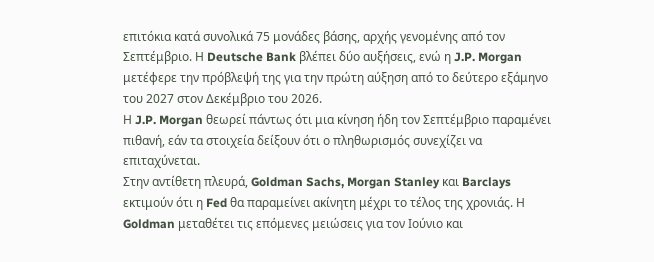επιτόκια κατά συνολικά 75 μονάδες βάσης, αρχής γενομένης από τον Σεπτέμβριο. Η Deutsche Bank βλέπει δύο αυξήσεις, ενώ η J.P. Morgan μετέφερε την πρόβλεψή της για την πρώτη αύξηση από το δεύτερο εξάμηνο του 2027 στον Δεκέμβριο του 2026.
Η J.P. Morgan θεωρεί πάντως ότι μια κίνηση ήδη τον Σεπτέμβριο παραμένει πιθανή, εάν τα στοιχεία δείξουν ότι ο πληθωρισμός συνεχίζει να επιταχύνεται.
Στην αντίθετη πλευρά, Goldman Sachs, Morgan Stanley και Barclays εκτιμούν ότι η Fed θα παραμείνει ακίνητη μέχρι το τέλος της χρονιάς. Η Goldman μεταθέτει τις επόμενες μειώσεις για τον Ιούνιο και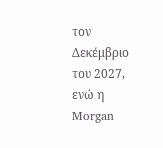τον Δεκέμβριο του 2027, ενώ η Morgan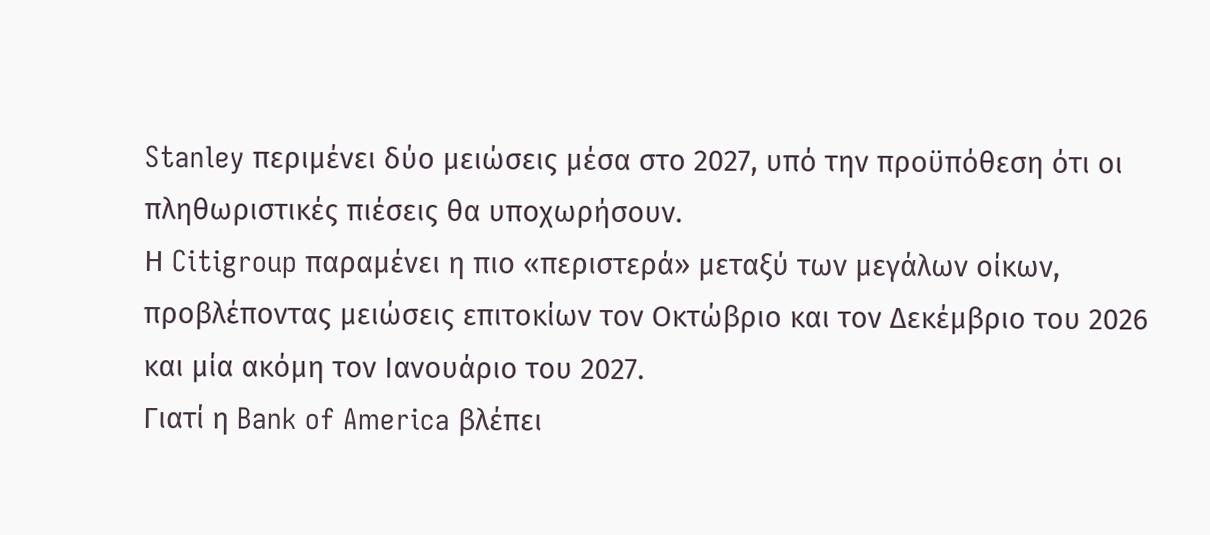Stanley περιμένει δύο μειώσεις μέσα στο 2027, υπό την προϋπόθεση ότι οι πληθωριστικές πιέσεις θα υποχωρήσουν.
Η Citigroup παραμένει η πιο «περιστερά» μεταξύ των μεγάλων οίκων, προβλέποντας μειώσεις επιτοκίων τον Οκτώβριο και τον Δεκέμβριο του 2026 και μία ακόμη τον Ιανουάριο του 2027.
Γιατί η Bank of America βλέπει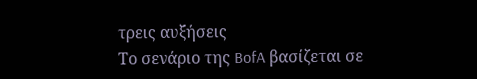τρεις αυξήσεις
Το σενάριο της BofA βασίζεται σε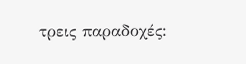τρεις παραδοχές: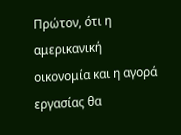Πρώτον, ότι η αμερικανική οικονομία και η αγορά εργασίας θα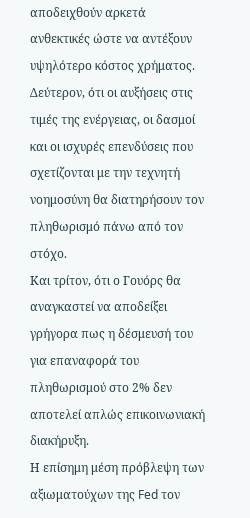αποδειχθούν αρκετά ανθεκτικές ώστε να αντέξουν υψηλότερο κόστος χρήματος.
Δεύτερον, ότι οι αυξήσεις στις τιμές της ενέργειας, οι δασμοί και οι ισχυρές επενδύσεις που σχετίζονται με την τεχνητή νοημοσύνη θα διατηρήσουν τον πληθωρισμό πάνω από τον στόχο.
Και τρίτον, ότι ο Γουόρς θα αναγκαστεί να αποδείξει γρήγορα πως η δέσμευσή του για επαναφορά του πληθωρισμού στο 2% δεν αποτελεί απλώς επικοινωνιακή διακήρυξη.
Η επίσημη μέση πρόβλεψη των αξιωματούχων της Fed τον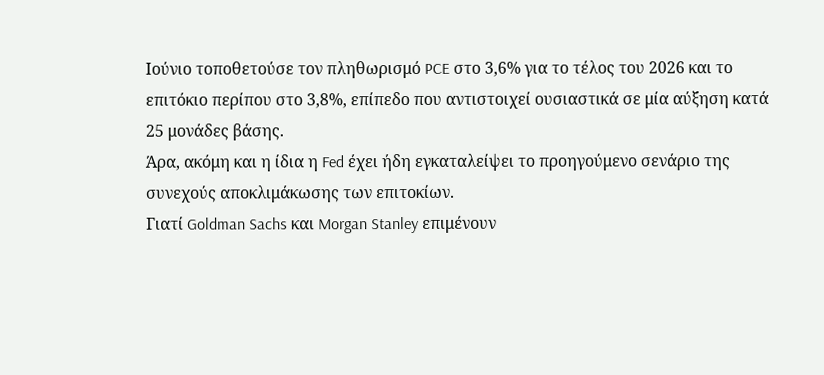Ιούνιο τοποθετούσε τον πληθωρισμό PCE στο 3,6% για το τέλος του 2026 και το επιτόκιο περίπου στο 3,8%, επίπεδο που αντιστοιχεί ουσιαστικά σε μία αύξηση κατά 25 μονάδες βάσης.
Άρα, ακόμη και η ίδια η Fed έχει ήδη εγκαταλείψει το προηγούμενο σενάριο της συνεχούς αποκλιμάκωσης των επιτοκίων.
Γιατί Goldman Sachs και Morgan Stanley επιμένουν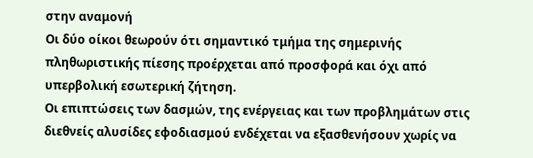στην αναμονή
Οι δύο οίκοι θεωρούν ότι σημαντικό τμήμα της σημερινής πληθωριστικής πίεσης προέρχεται από προσφορά και όχι από υπερβολική εσωτερική ζήτηση.
Οι επιπτώσεις των δασμών, της ενέργειας και των προβλημάτων στις διεθνείς αλυσίδες εφοδιασμού ενδέχεται να εξασθενήσουν χωρίς να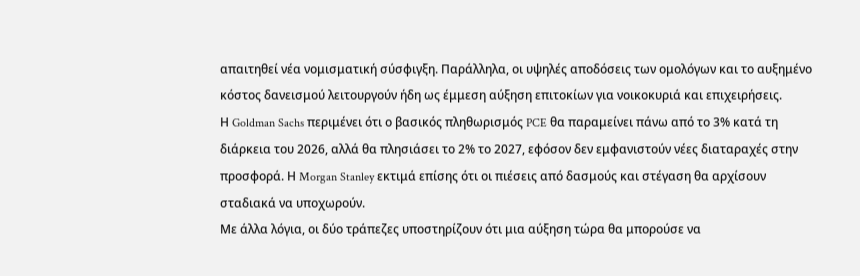απαιτηθεί νέα νομισματική σύσφιγξη. Παράλληλα, οι υψηλές αποδόσεις των ομολόγων και το αυξημένο κόστος δανεισμού λειτουργούν ήδη ως έμμεση αύξηση επιτοκίων για νοικοκυριά και επιχειρήσεις.
Η Goldman Sachs περιμένει ότι ο βασικός πληθωρισμός PCE θα παραμείνει πάνω από το 3% κατά τη διάρκεια του 2026, αλλά θα πλησιάσει το 2% το 2027, εφόσον δεν εμφανιστούν νέες διαταραχές στην προσφορά. Η Morgan Stanley εκτιμά επίσης ότι οι πιέσεις από δασμούς και στέγαση θα αρχίσουν σταδιακά να υποχωρούν.
Με άλλα λόγια, οι δύο τράπεζες υποστηρίζουν ότι μια αύξηση τώρα θα μπορούσε να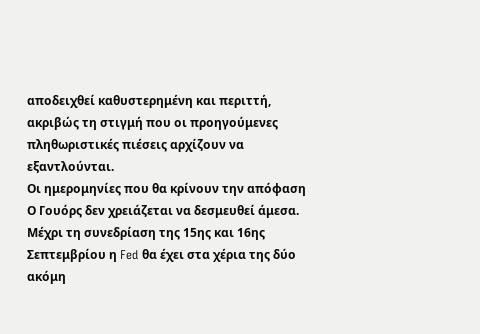αποδειχθεί καθυστερημένη και περιττή, ακριβώς τη στιγμή που οι προηγούμενες πληθωριστικές πιέσεις αρχίζουν να εξαντλούνται.
Οι ημερομηνίες που θα κρίνουν την απόφαση
Ο Γουόρς δεν χρειάζεται να δεσμευθεί άμεσα. Μέχρι τη συνεδρίαση της 15ης και 16ης Σεπτεμβρίου η Fed θα έχει στα χέρια της δύο ακόμη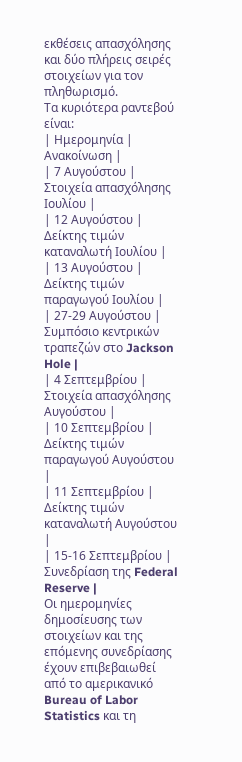εκθέσεις απασχόλησης και δύο πλήρεις σειρές στοιχείων για τον πληθωρισμό.
Τα κυριότερα ραντεβού είναι:
| Ημερομηνία | Ανακοίνωση |
| 7 Αυγούστου | Στοιχεία απασχόλησης Ιουλίου |
| 12 Αυγούστου | Δείκτης τιμών καταναλωτή Ιουλίου |
| 13 Αυγούστου | Δείκτης τιμών παραγωγού Ιουλίου |
| 27-29 Αυγούστου | Συμπόσιο κεντρικών τραπεζών στο Jackson Hole |
| 4 Σεπτεμβρίου | Στοιχεία απασχόλησης Αυγούστου |
| 10 Σεπτεμβρίου | Δείκτης τιμών παραγωγού Αυγούστου |
| 11 Σεπτεμβρίου | Δείκτης τιμών καταναλωτή Αυγούστου |
| 15-16 Σεπτεμβρίου | Συνεδρίαση της Federal Reserve |
Οι ημερομηνίες δημοσίευσης των στοιχείων και της επόμενης συνεδρίασης έχουν επιβεβαιωθεί από το αμερικανικό Bureau of Labor Statistics και τη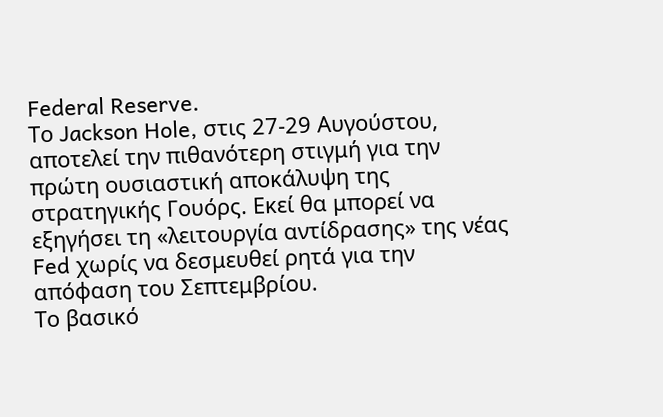Federal Reserve.
Το Jackson Hole, στις 27-29 Αυγούστου, αποτελεί την πιθανότερη στιγμή για την πρώτη ουσιαστική αποκάλυψη της στρατηγικής Γουόρς. Εκεί θα μπορεί να εξηγήσει τη «λειτουργία αντίδρασης» της νέας Fed χωρίς να δεσμευθεί ρητά για την απόφαση του Σεπτεμβρίου.
Το βασικό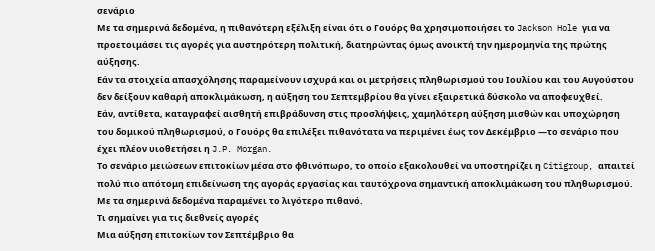σενάριο
Με τα σημερινά δεδομένα, η πιθανότερη εξέλιξη είναι ότι ο Γουόρς θα χρησιμοποιήσει το Jackson Hole για να προετοιμάσει τις αγορές για αυστηρότερη πολιτική, διατηρώντας όμως ανοικτή την ημερομηνία της πρώτης αύξησης.
Εάν τα στοιχεία απασχόλησης παραμείνουν ισχυρά και οι μετρήσεις πληθωρισμού του Ιουλίου και του Αυγούστου δεν δείξουν καθαρή αποκλιμάκωση, η αύξηση του Σεπτεμβρίου θα γίνει εξαιρετικά δύσκολο να αποφευχθεί.
Εάν, αντίθετα, καταγραφεί αισθητή επιβράδυνση στις προσλήψεις, χαμηλότερη αύξηση μισθών και υποχώρηση του δομικού πληθωρισμού, ο Γουόρς θα επιλέξει πιθανότατα να περιμένει έως τον Δεκέμβριο —το σενάριο που έχει πλέον υιοθετήσει η J.P. Morgan.
Το σενάριο μειώσεων επιτοκίων μέσα στο φθινόπωρο, το οποίο εξακολουθεί να υποστηρίζει η Citigroup, απαιτεί πολύ πιο απότομη επιδείνωση της αγοράς εργασίας και ταυτόχρονα σημαντική αποκλιμάκωση του πληθωρισμού. Με τα σημερινά δεδομένα παραμένει το λιγότερο πιθανό.
Τι σημαίνει για τις διεθνείς αγορές
Μια αύξηση επιτοκίων τον Σεπτέμβριο θα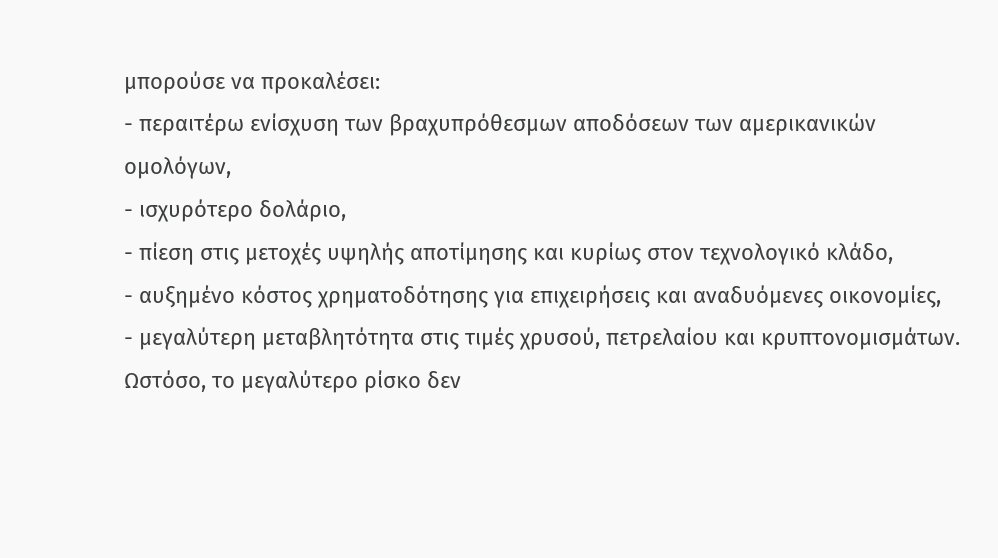μπορούσε να προκαλέσει:
- περαιτέρω ενίσχυση των βραχυπρόθεσμων αποδόσεων των αμερικανικών ομολόγων,
- ισχυρότερο δολάριο,
- πίεση στις μετοχές υψηλής αποτίμησης και κυρίως στον τεχνολογικό κλάδο,
- αυξημένο κόστος χρηματοδότησης για επιχειρήσεις και αναδυόμενες οικονομίες,
- μεγαλύτερη μεταβλητότητα στις τιμές χρυσού, πετρελαίου και κρυπτονομισμάτων.
Ωστόσο, το μεγαλύτερο ρίσκο δεν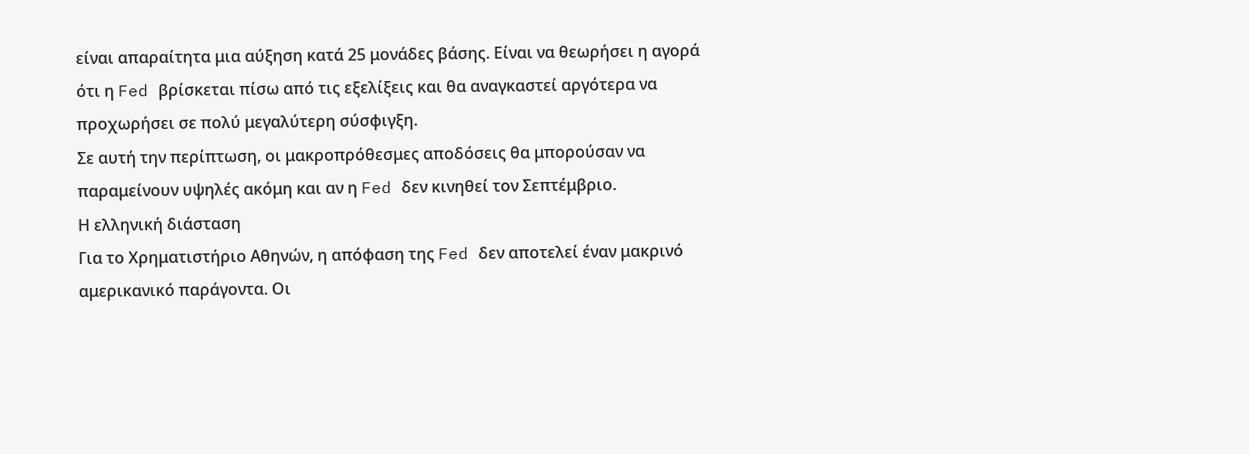είναι απαραίτητα μια αύξηση κατά 25 μονάδες βάσης. Είναι να θεωρήσει η αγορά ότι η Fed βρίσκεται πίσω από τις εξελίξεις και θα αναγκαστεί αργότερα να προχωρήσει σε πολύ μεγαλύτερη σύσφιγξη.
Σε αυτή την περίπτωση, οι μακροπρόθεσμες αποδόσεις θα μπορούσαν να παραμείνουν υψηλές ακόμη και αν η Fed δεν κινηθεί τον Σεπτέμβριο.
Η ελληνική διάσταση
Για το Χρηματιστήριο Αθηνών, η απόφαση της Fed δεν αποτελεί έναν μακρινό αμερικανικό παράγοντα. Οι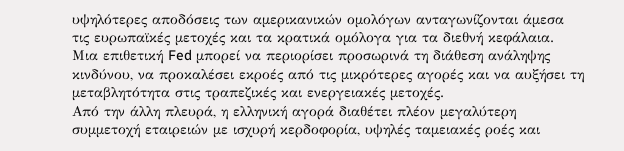υψηλότερες αποδόσεις των αμερικανικών ομολόγων ανταγωνίζονται άμεσα τις ευρωπαϊκές μετοχές και τα κρατικά ομόλογα για τα διεθνή κεφάλαια.
Μια επιθετική Fed μπορεί να περιορίσει προσωρινά τη διάθεση ανάληψης κινδύνου, να προκαλέσει εκροές από τις μικρότερες αγορές και να αυξήσει τη μεταβλητότητα στις τραπεζικές και ενεργειακές μετοχές.
Από την άλλη πλευρά, η ελληνική αγορά διαθέτει πλέον μεγαλύτερη συμμετοχή εταιρειών με ισχυρή κερδοφορία, υψηλές ταμειακές ροές και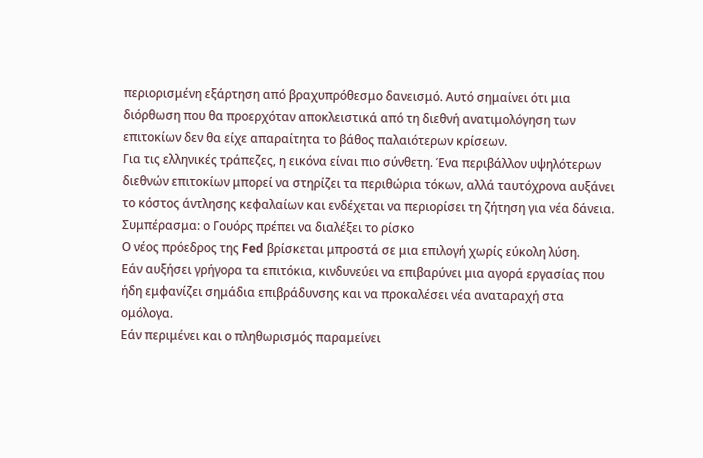περιορισμένη εξάρτηση από βραχυπρόθεσμο δανεισμό. Αυτό σημαίνει ότι μια διόρθωση που θα προερχόταν αποκλειστικά από τη διεθνή ανατιμολόγηση των επιτοκίων δεν θα είχε απαραίτητα το βάθος παλαιότερων κρίσεων.
Για τις ελληνικές τράπεζες, η εικόνα είναι πιο σύνθετη. Ένα περιβάλλον υψηλότερων διεθνών επιτοκίων μπορεί να στηρίζει τα περιθώρια τόκων, αλλά ταυτόχρονα αυξάνει το κόστος άντλησης κεφαλαίων και ενδέχεται να περιορίσει τη ζήτηση για νέα δάνεια.
Συμπέρασμα: ο Γουόρς πρέπει να διαλέξει το ρίσκο
Ο νέος πρόεδρος της Fed βρίσκεται μπροστά σε μια επιλογή χωρίς εύκολη λύση.
Εάν αυξήσει γρήγορα τα επιτόκια, κινδυνεύει να επιβαρύνει μια αγορά εργασίας που ήδη εμφανίζει σημάδια επιβράδυνσης και να προκαλέσει νέα αναταραχή στα ομόλογα.
Εάν περιμένει και ο πληθωρισμός παραμείνει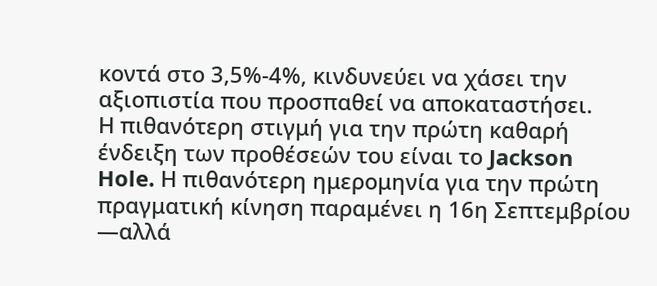κοντά στο 3,5%-4%, κινδυνεύει να χάσει την αξιοπιστία που προσπαθεί να αποκαταστήσει.
Η πιθανότερη στιγμή για την πρώτη καθαρή ένδειξη των προθέσεών του είναι το Jackson Hole. Η πιθανότερη ημερομηνία για την πρώτη πραγματική κίνηση παραμένει η 16η Σεπτεμβρίου —αλλά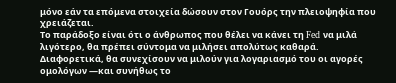μόνο εάν τα επόμενα στοιχεία δώσουν στον Γουόρς την πλειοψηφία που χρειάζεται.
Το παράδοξο είναι ότι ο άνθρωπος που θέλει να κάνει τη Fed να μιλά λιγότερο, θα πρέπει σύντομα να μιλήσει απολύτως καθαρά. Διαφορετικά, θα συνεχίσουν να μιλούν για λογαριασμό του οι αγορές ομολόγων —και συνήθως το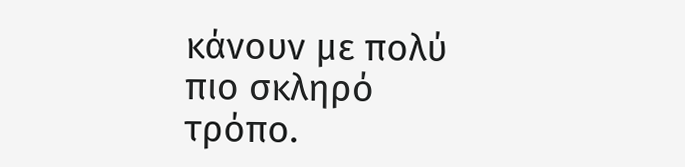κάνουν με πολύ πιο σκληρό τρόπο.